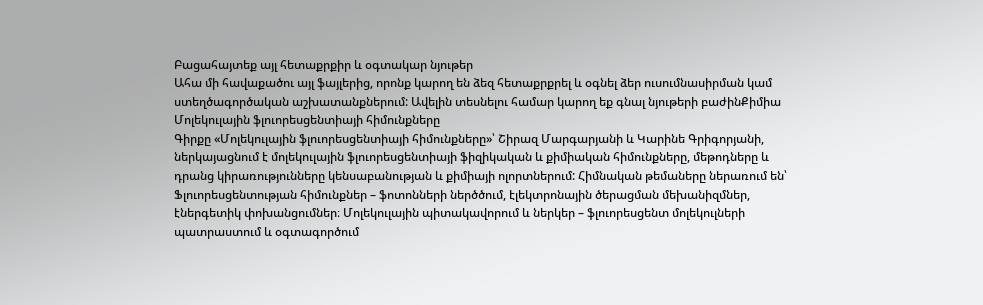Բացահայտեք այլ հետաքրքիր և օգտակար նյութեր
Ահա մի հավաքածու այլ ֆայլերից, որոնք կարող են ձեզ հետաքրքրել և օգնել ձեր ուսումնասիրման կամ ստեղծագործական աշխատանքներում: Ավելին տեսնելու համար կարող եք գնալ նյութերի բաժինՔիմիա
Մոլեկուլային ֆլուորեսցենտիայի հիմունքները
Գիրքը «Մոլեկուլային ֆլուորեսցենտիայի հիմունքները»՝ Շիրազ Մարգարյանի և Կարինե Գրիգորյանի, ներկայացնում է մոլեկուլային ֆլուորեսցենտիայի ֆիզիկական և քիմիական հիմունքները, մեթոդները և դրանց կիրառությունները կենսաբանության և քիմիայի ոլորտներում: Հիմնական թեմաները ներառում են՝ Ֆլուորեսցենտության հիմունքներ – ֆոտոնների ներծծում, էլեկտրոնային ծերացման մեխանիզմներ, էներգետիկ փոխանցումներ։ Մոլեկուլային պիտակավորում և ներկեր – ֆլուորեսցենտ մոլեկուլների պատրաստում և օգտագործում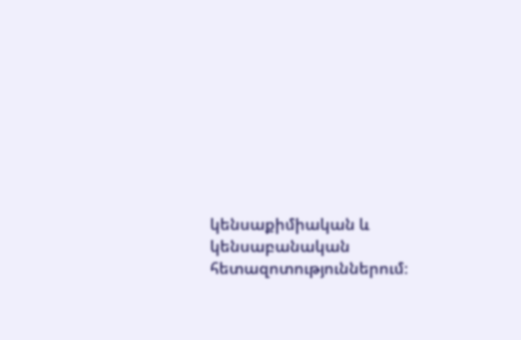կենսաքիմիական և կենսաբանական հետազոտություններում։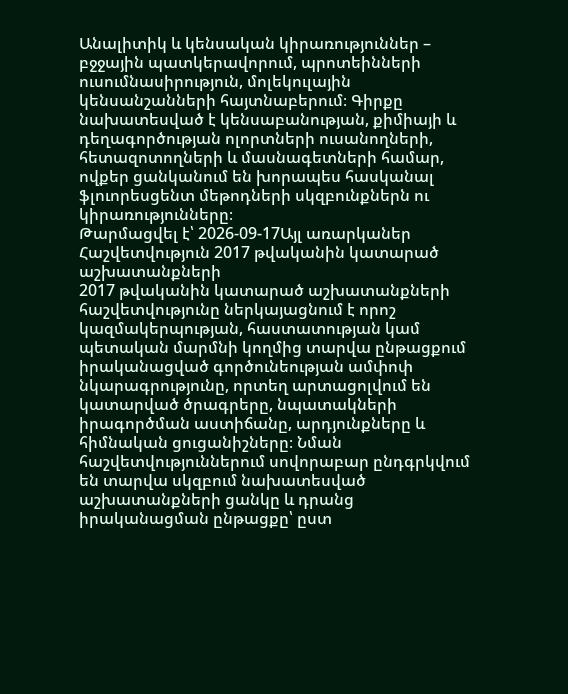Անալիտիկ և կենսական կիրառություններ – բջջային պատկերավորում, պրոտեինների ուսումնասիրություն, մոլեկուլային կենսանշանների հայտնաբերում։ Գիրքը նախատեսված է կենսաբանության, քիմիայի և դեղագործության ոլորտների ուսանողների, հետազոտողների և մասնագետների համար, ովքեր ցանկանում են խորապես հասկանալ ֆլուորեսցենտ մեթոդների սկզբունքներն ու կիրառությունները։
Թարմացվել է՝ 2026-09-17Այլ առարկաներ
Հաշվետվություն 2017 թվականին կատարած աշխատանքների
2017 թվականին կատարած աշխատանքների հաշվետվությունը ներկայացնում է որոշ կազմակերպության, հաստատության կամ պետական մարմնի կողմից տարվա ընթացքում իրականացված գործունեության ամփոփ նկարագրությունը, որտեղ արտացոլվում են կատարված ծրագրերը, նպատակների իրագործման աստիճանը, արդյունքները և հիմնական ցուցանիշները։ Նման հաշվետվություններում սովորաբար ընդգրկվում են տարվա սկզբում նախատեսված աշխատանքների ցանկը և դրանց իրականացման ընթացքը՝ ըստ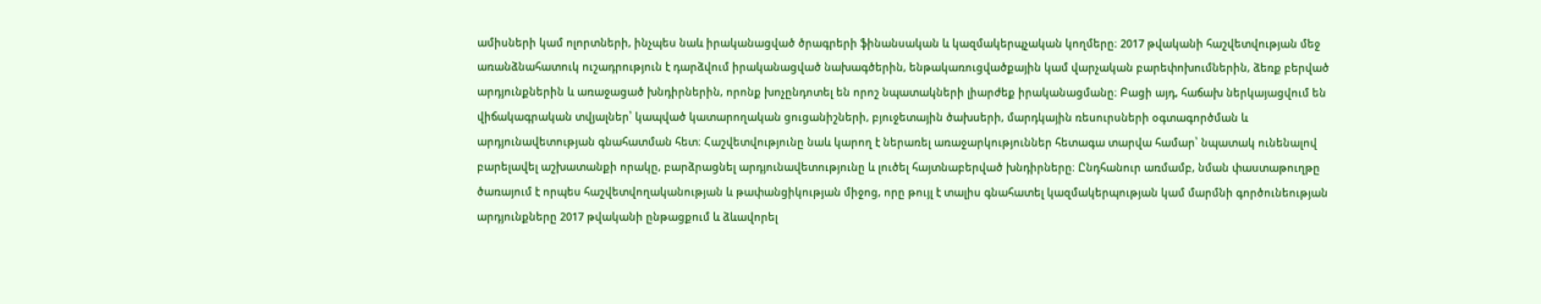ամիսների կամ ոլորտների, ինչպես նաև իրականացված ծրագրերի ֆինանսական և կազմակերպչական կողմերը։ 2017 թվականի հաշվետվության մեջ առանձնահատուկ ուշադրություն է դարձվում իրականացված նախագծերին, ենթակառուցվածքային կամ վարչական բարեփոխումներին, ձեռք բերված արդյունքներին և առաջացած խնդիրներին, որոնք խոչընդոտել են որոշ նպատակների լիարժեք իրականացմանը։ Բացի այդ, հաճախ ներկայացվում են վիճակագրական տվյալներ՝ կապված կատարողական ցուցանիշների, բյուջետային ծախսերի, մարդկային ռեսուրսների օգտագործման և արդյունավետության գնահատման հետ։ Հաշվետվությունը նաև կարող է ներառել առաջարկություններ հետագա տարվա համար՝ նպատակ ունենալով բարելավել աշխատանքի որակը, բարձրացնել արդյունավետությունը և լուծել հայտնաբերված խնդիրները։ Ընդհանուր առմամբ, նման փաստաթուղթը ծառայում է որպես հաշվետվողականության և թափանցիկության միջոց, որը թույլ է տալիս գնահատել կազմակերպության կամ մարմնի գործունեության արդյունքները 2017 թվականի ընթացքում և ձևավորել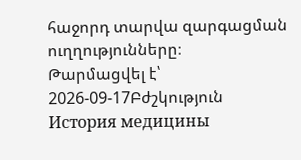հաջորդ տարվա զարգացման ուղղությունները։
Թարմացվել է՝ 2026-09-17Բժշկություն
История медицины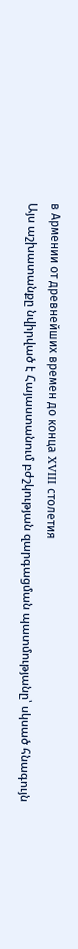в Армении от древнейших времен до конца XVIII столетия
Այս աշխատանքը նվիրված է Հայաստանում բժշկության զարգացման պատմությանը՝ սկսած հնագույն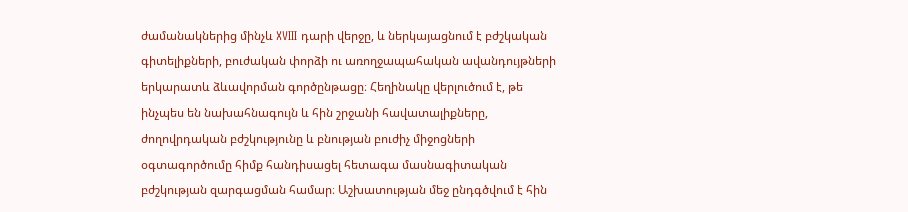ժամանակներից մինչև XVIII դարի վերջը, և ներկայացնում է բժշկական գիտելիքների, բուժական փորձի ու առողջապահական ավանդույթների երկարատև ձևավորման գործընթացը։ Հեղինակը վերլուծում է, թե ինչպես են նախահնագույն և հին շրջանի հավատալիքները, ժողովրդական բժշկությունը և բնության բուժիչ միջոցների օգտագործումը հիմք հանդիսացել հետագա մասնագիտական բժշկության զարգացման համար։ Աշխատության մեջ ընդգծվում է հին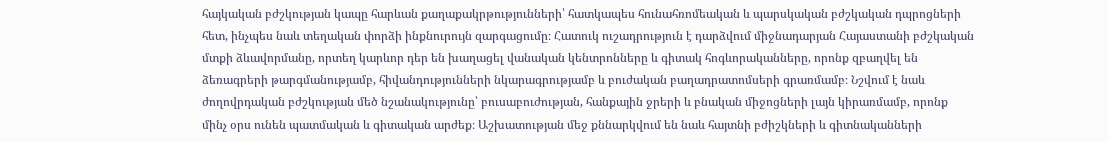հայկական բժշկության կապը հարևան քաղաքակրթությունների՝ հատկապես հունահռոմեական և պարսկական բժշկական դպրոցների հետ, ինչպես նաև տեղական փորձի ինքնուրույն զարգացումը։ Հատուկ ուշադրություն է դարձվում միջնադարյան Հայաստանի բժշկական մտքի ձևավորմանը, որտեղ կարևոր դեր են խաղացել վանական կենտրոնները և գիտակ հոգևորականները, որոնք զբաղվել են ձեռագրերի թարգմանությամբ, հիվանդությունների նկարագրությամբ և բուժական բաղադրատոմսերի գրառմամբ։ Նշվում է նաև ժողովրդական բժշկության մեծ նշանակությունը՝ բուսաբուժության, հանքային ջրերի և բնական միջոցների լայն կիրառմամբ, որոնք մինչ օրս ունեն պատմական և գիտական արժեք։ Աշխատության մեջ քննարկվում են նաև հայտնի բժիշկների և գիտնականների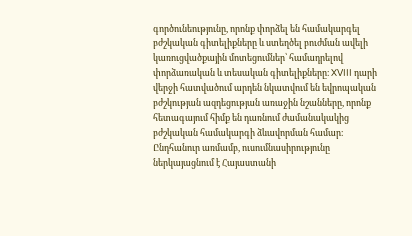գործունեությունը, որոնք փորձել են համակարգել բժշկական գիտելիքները և ստեղծել բուժման ավելի կառուցվածքային մոտեցումներ՝ համադրելով փորձառական և տեսական գիտելիքները։ XVIII դարի վերջի հատվածում արդեն նկատվում են եվրոպական բժշկության ազդեցության առաջին նշանները, որոնք հետագայում հիմք են դառնում ժամանակակից բժշկական համակարգի ձևավորման համար։ Ընդհանուր առմամբ, ուսումնասիրությունը ներկայացնում է Հայաստանի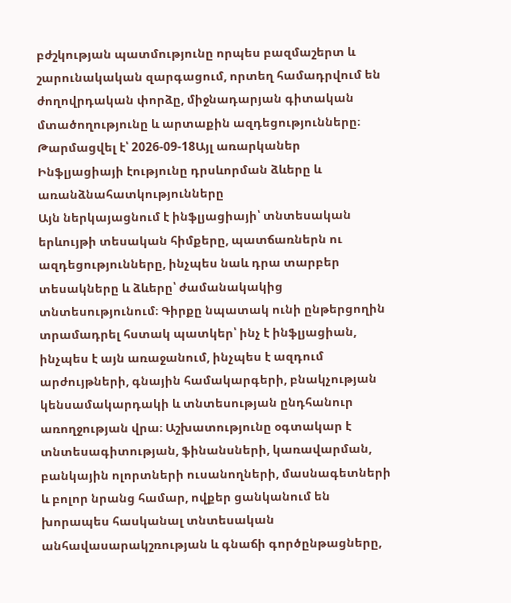բժշկության պատմությունը որպես բազմաշերտ և շարունակական զարգացում, որտեղ համադրվում են ժողովրդական փորձը, միջնադարյան գիտական մտածողությունը և արտաքին ազդեցությունները։
Թարմացվել է՝ 2026-09-18Այլ առարկաներ
Ինֆլյացիայի էությունը դրսևորման ձևերը և առանձնահատկությունները
Այն ներկայացնում է ինֆլյացիայի՝ տնտեսական երևույթի տեսական հիմքերը, պատճառներն ու ազդեցությունները, ինչպես նաև դրա տարբեր տեսակները և ձևերը՝ ժամանակակից տնտեսությունում։ Գիրքը նպատակ ունի ընթերցողին տրամադրել հստակ պատկեր՝ ինչ է ինֆլյացիան, ինչպես է այն առաջանում, ինչպես է ազդում արժույթների, գնային համակարգերի, բնակչության կենսամակարդակի և տնտեսության ընդհանուր առողջության վրա։ Աշխատությունը օգտակար է տնտեսագիտության, ֆինանսների, կառավարման, բանկային ոլորտների ուսանողների, մասնագետների և բոլոր նրանց համար, ովքեր ցանկանում են խորապես հասկանալ տնտեսական անհավասարակշռության և գնաճի գործընթացները,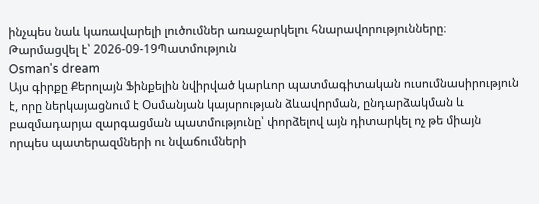ինչպես նաև կառավարելի լուծումներ առաջարկելու հնարավորությունները։
Թարմացվել է՝ 2026-09-19Պատմություն
Osman's dream
Այս գիրքը Քերոլայն Ֆինքելին նվիրված կարևոր պատմագիտական ուսումնասիրություն է, որը ներկայացնում է Օսմանյան կայսրության ձևավորման, ընդարձակման և բազմադարյա զարգացման պատմությունը՝ փորձելով այն դիտարկել ոչ թե միայն որպես պատերազմների ու նվաճումների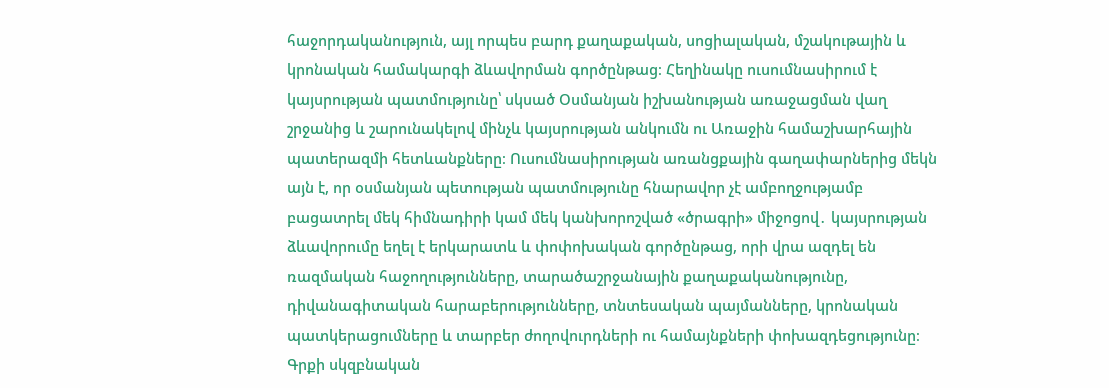հաջորդականություն, այլ որպես բարդ քաղաքական, սոցիալական, մշակութային և կրոնական համակարգի ձևավորման գործընթաց։ Հեղինակը ուսումնասիրում է կայսրության պատմությունը՝ սկսած Օսմանյան իշխանության առաջացման վաղ շրջանից և շարունակելով մինչև կայսրության անկումն ու Առաջին համաշխարհային պատերազմի հետևանքները։ Ուսումնասիրության առանցքային գաղափարներից մեկն այն է, որ օսմանյան պետության պատմությունը հնարավոր չէ ամբողջությամբ բացատրել մեկ հիմնադիրի կամ մեկ կանխորոշված «ծրագրի» միջոցով․ կայսրության ձևավորումը եղել է երկարատև և փոփոխական գործընթաց, որի վրա ազդել են ռազմական հաջողությունները, տարածաշրջանային քաղաքականությունը, դիվանագիտական հարաբերությունները, տնտեսական պայմանները, կրոնական պատկերացումները և տարբեր ժողովուրդների ու համայնքների փոխազդեցությունը։ Գրքի սկզբնական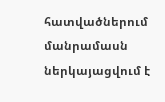հատվածներում մանրամասն ներկայացվում է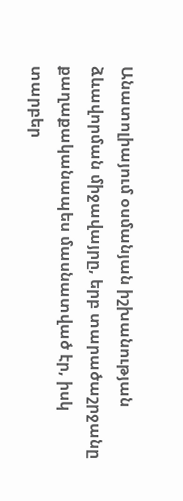Անատոլիայում օսմանյան իշխանության ձևավորման միջավայրը, երբ տարածաշրջանը քաղաքականապես մասնատված էր, իսկ տարբեր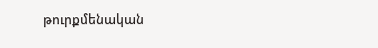թուրքմենական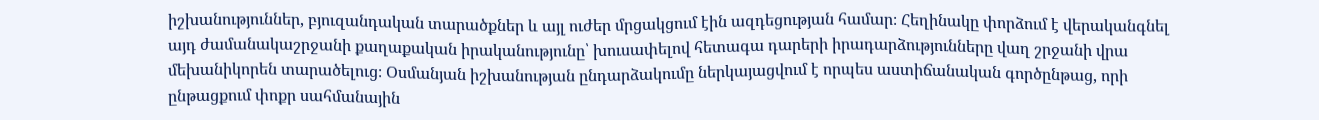իշխանություններ, բյուզանդական տարածքներ և այլ ուժեր մրցակցում էին ազդեցության համար։ Հեղինակը փորձում է վերականգնել այդ ժամանակաշրջանի քաղաքական իրականությունը՝ խուսափելով հետագա դարերի իրադարձությունները վաղ շրջանի վրա մեխանիկորեն տարածելուց։ Օսմանյան իշխանության ընդարձակումը ներկայացվում է որպես աստիճանական գործընթաց, որի ընթացքում փոքր սահմանային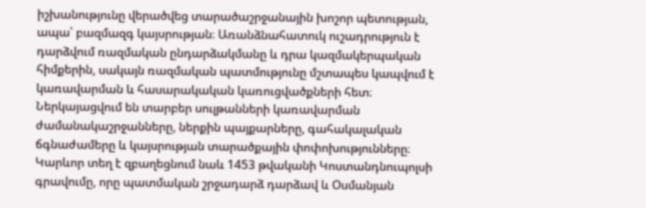իշխանությունը վերածվեց տարածաշրջանային խոշոր պետության, ապա՝ բազմազգ կայսրության։ Առանձնահատուկ ուշադրություն է դարձվում ռազմական ընդարձակմանը և դրա կազմակերպական հիմքերին, սակայն ռազմական պատմությունը մշտապես կապվում է կառավարման և հասարակական կառուցվածքների հետ։ Ներկայացվում են տարբեր սուլթանների կառավարման ժամանակաշրջանները, ներքին պայքարները, գահակալական ճգնաժամերը և կայսրության տարածքային փոփոխությունները։ Կարևոր տեղ է զբաղեցնում նաև 1453 թվականի Կոստանդնուպոլսի գրավումը, որը պատմական շրջադարձ դարձավ և Օսմանյան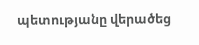պետությանը վերածեց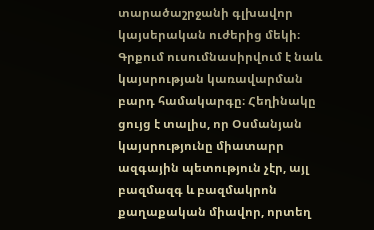տարածաշրջանի գլխավոր կայսերական ուժերից մեկի։ Գրքում ուսումնասիրվում է նաև կայսրության կառավարման բարդ համակարգը։ Հեղինակը ցույց է տալիս, որ Օսմանյան կայսրությունը միատարր ազգային պետություն չէր, այլ բազմազգ և բազմակրոն քաղաքական միավոր, որտեղ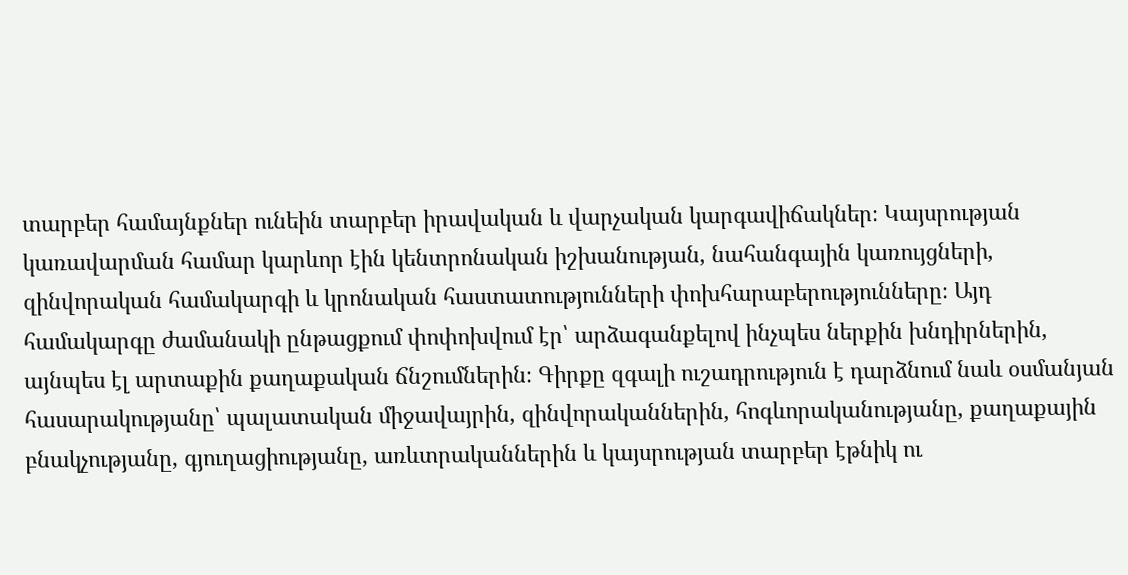տարբեր համայնքներ ունեին տարբեր իրավական և վարչական կարգավիճակներ։ Կայսրության կառավարման համար կարևոր էին կենտրոնական իշխանության, նահանգային կառույցների, զինվորական համակարգի և կրոնական հաստատությունների փոխհարաբերությունները։ Այդ համակարգը ժամանակի ընթացքում փոփոխվում էր՝ արձագանքելով ինչպես ներքին խնդիրներին, այնպես էլ արտաքին քաղաքական ճնշումներին։ Գիրքը զգալի ուշադրություն է դարձնում նաև օսմանյան հասարակությանը՝ պալատական միջավայրին, զինվորականներին, հոգևորականությանը, քաղաքային բնակչությանը, գյուղացիությանը, առևտրականներին և կայսրության տարբեր էթնիկ ու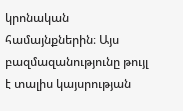կրոնական համայնքներին։ Այս բազմազանությունը թույլ է տալիս կայսրության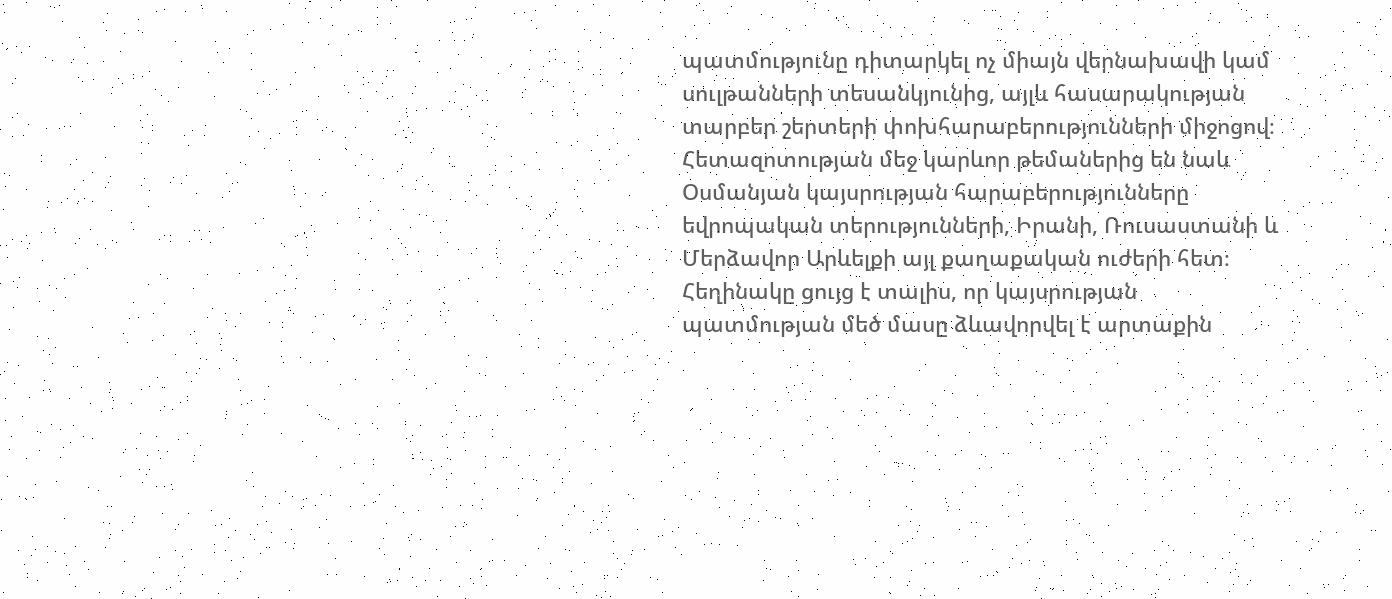պատմությունը դիտարկել ոչ միայն վերնախավի կամ սուլթանների տեսանկյունից, այլև հասարակության տարբեր շերտերի փոխհարաբերությունների միջոցով։ Հետազոտության մեջ կարևոր թեմաներից են նաև Օսմանյան կայսրության հարաբերությունները եվրոպական տերությունների, Իրանի, Ռուսաստանի և Մերձավոր Արևելքի այլ քաղաքական ուժերի հետ։ Հեղինակը ցույց է տալիս, որ կայսրության պատմության մեծ մասը ձևավորվել է արտաքին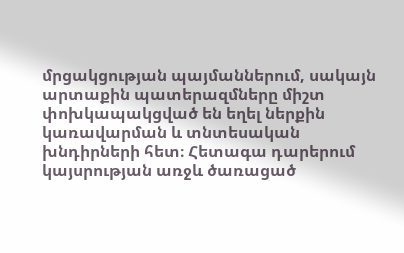մրցակցության պայմաններում, սակայն արտաքին պատերազմները միշտ փոխկապակցված են եղել ներքին կառավարման և տնտեսական խնդիրների հետ։ Հետագա դարերում կայսրության առջև ծառացած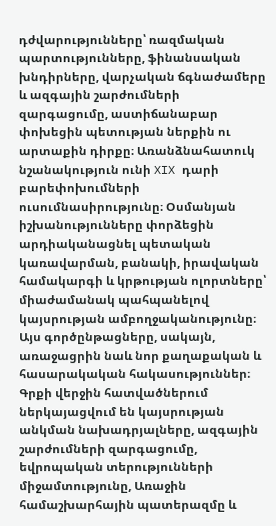դժվարությունները՝ ռազմական պարտությունները, ֆինանսական խնդիրները, վարչական ճգնաժամերը և ազգային շարժումների զարգացումը, աստիճանաբար փոխեցին պետության ներքին ու արտաքին դիրքը։ Առանձնահատուկ նշանակություն ունի XIX դարի բարեփոխումների ուսումնասիրությունը։ Օսմանյան իշխանությունները փորձեցին արդիականացնել պետական կառավարման, բանակի, իրավական համակարգի և կրթության ոլորտները՝ միաժամանակ պահպանելով կայսրության ամբողջականությունը։ Այս գործընթացները, սակայն, առաջացրին նաև նոր քաղաքական և հասարակական հակասություններ։ Գրքի վերջին հատվածներում ներկայացվում են կայսրության անկման նախադրյալները, ազգային շարժումների զարգացումը, եվրոպական տերությունների միջամտությունը, Առաջին համաշխարհային պատերազմը և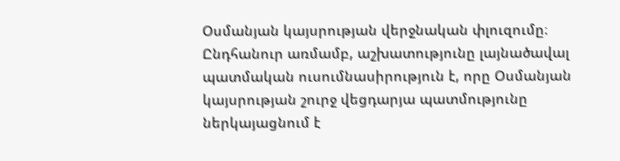Օսմանյան կայսրության վերջնական փլուզումը։ Ընդհանուր առմամբ, աշխատությունը լայնածավալ պատմական ուսումնասիրություն է, որը Օսմանյան կայսրության շուրջ վեցդարյա պատմությունը ներկայացնում է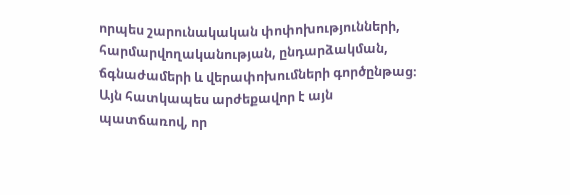որպես շարունակական փոփոխությունների, հարմարվողականության, ընդարձակման, ճգնաժամերի և վերափոխումների գործընթաց։ Այն հատկապես արժեքավոր է այն պատճառով, որ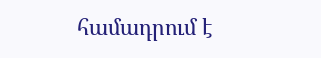համադրում է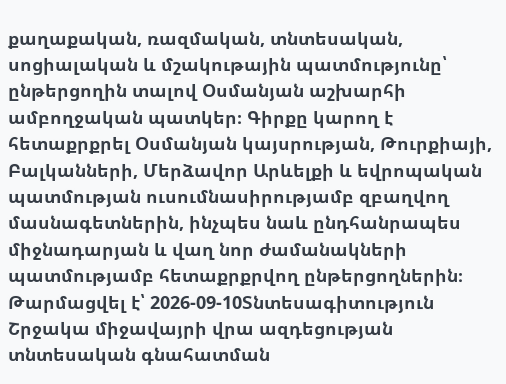քաղաքական, ռազմական, տնտեսական, սոցիալական և մշակութային պատմությունը՝ ընթերցողին տալով Օսմանյան աշխարհի ամբողջական պատկեր։ Գիրքը կարող է հետաքրքրել Օսմանյան կայսրության, Թուրքիայի, Բալկանների, Մերձավոր Արևելքի և եվրոպական պատմության ուսումնասիրությամբ զբաղվող մասնագետներին, ինչպես նաև ընդհանրապես միջնադարյան և վաղ նոր ժամանակների պատմությամբ հետաքրքրվող ընթերցողներին։
Թարմացվել է՝ 2026-09-10Տնտեսագիտություն
Շրջակա միջավայրի վրա ազդեցության տնտեսական գնահատման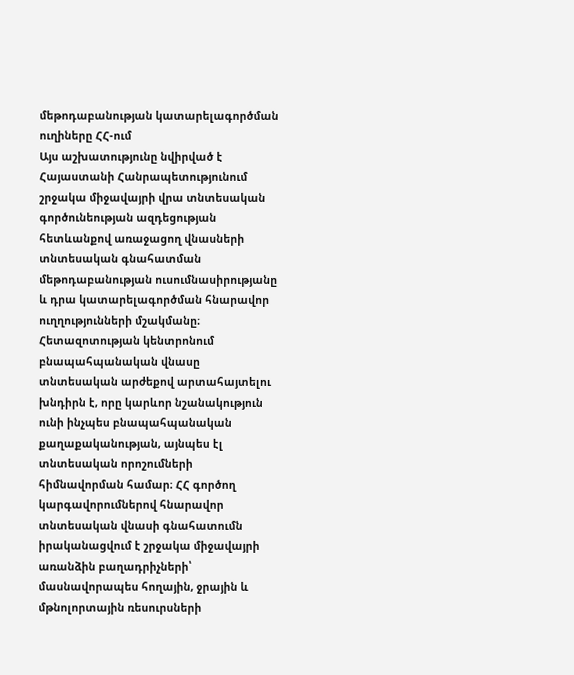մեթոդաբանության կատարելագործման ուղիները ՀՀ-ում
Այս աշխատությունը նվիրված է Հայաստանի Հանրապետությունում շրջակա միջավայրի վրա տնտեսական գործունեության ազդեցության հետևանքով առաջացող վնասների տնտեսական գնահատման մեթոդաբանության ուսումնասիրությանը և դրա կատարելագործման հնարավոր ուղղությունների մշակմանը։ Հետազոտության կենտրոնում բնապահպանական վնասը տնտեսական արժեքով արտահայտելու խնդիրն է, որը կարևոր նշանակություն ունի ինչպես բնապահպանական քաղաքականության, այնպես էլ տնտեսական որոշումների հիմնավորման համար։ ՀՀ գործող կարգավորումներով հնարավոր տնտեսական վնասի գնահատումն իրականացվում է շրջակա միջավայրի առանձին բաղադրիչների՝ մասնավորապես հողային, ջրային և մթնոլորտային ռեսուրսների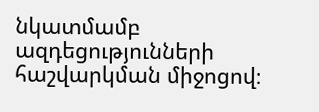նկատմամբ ազդեցությունների հաշվարկման միջոցով։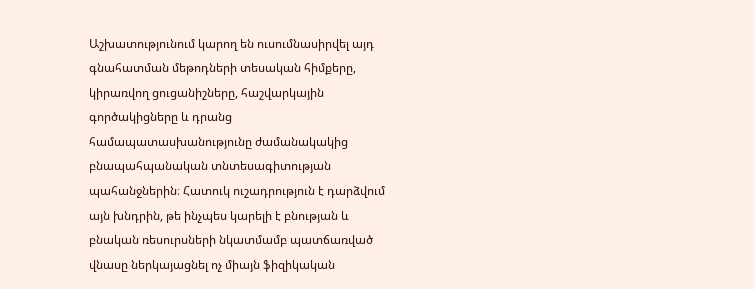Աշխատությունում կարող են ուսումնասիրվել այդ գնահատման մեթոդների տեսական հիմքերը, կիրառվող ցուցանիշները, հաշվարկային գործակիցները և դրանց համապատասխանությունը ժամանակակից բնապահպանական տնտեսագիտության պահանջներին։ Հատուկ ուշադրություն է դարձվում այն խնդրին, թե ինչպես կարելի է բնության և բնական ռեսուրսների նկատմամբ պատճառված վնասը ներկայացնել ոչ միայն ֆիզիկական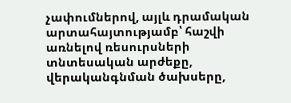չափումներով, այլև դրամական արտահայտությամբ՝ հաշվի առնելով ռեսուրսների տնտեսական արժեքը, վերականգնման ծախսերը,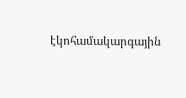էկոհամակարգային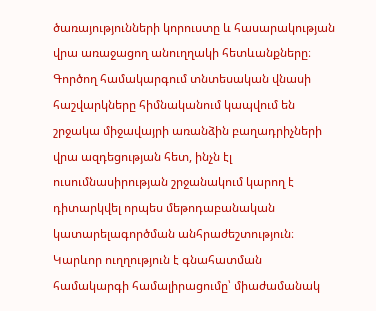ծառայությունների կորուստը և հասարակության վրա առաջացող անուղղակի հետևանքները։ Գործող համակարգում տնտեսական վնասի հաշվարկները հիմնականում կապվում են շրջակա միջավայրի առանձին բաղադրիչների վրա ազդեցության հետ, ինչն էլ ուսումնասիրության շրջանակում կարող է դիտարկվել որպես մեթոդաբանական կատարելագործման անհրաժեշտություն։ Կարևոր ուղղություն է գնահատման համակարգի համալիրացումը՝ միաժամանակ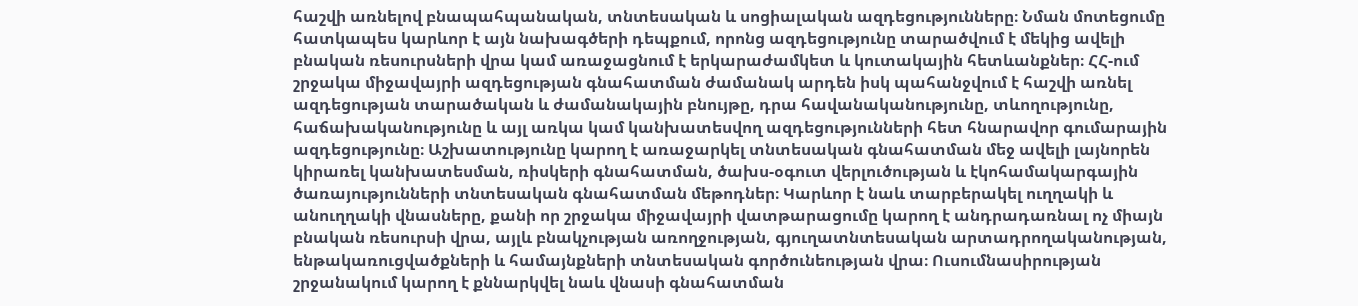հաշվի առնելով բնապահպանական, տնտեսական և սոցիալական ազդեցությունները։ Նման մոտեցումը հատկապես կարևոր է այն նախագծերի դեպքում, որոնց ազդեցությունը տարածվում է մեկից ավելի բնական ռեսուրսների վրա կամ առաջացնում է երկարաժամկետ և կուտակային հետևանքներ։ ՀՀ-ում շրջակա միջավայրի ազդեցության գնահատման ժամանակ արդեն իսկ պահանջվում է հաշվի առնել ազդեցության տարածական և ժամանակային բնույթը, դրա հավանականությունը, տևողությունը, հաճախականությունը և այլ առկա կամ կանխատեսվող ազդեցությունների հետ հնարավոր գումարային ազդեցությունը։ Աշխատությունը կարող է առաջարկել տնտեսական գնահատման մեջ ավելի լայնորեն կիրառել կանխատեսման, ռիսկերի գնահատման, ծախս-օգուտ վերլուծության և էկոհամակարգային ծառայությունների տնտեսական գնահատման մեթոդներ։ Կարևոր է նաև տարբերակել ուղղակի և անուղղակի վնասները, քանի որ շրջակա միջավայրի վատթարացումը կարող է անդրադառնալ ոչ միայն բնական ռեսուրսի վրա, այլև բնակչության առողջության, գյուղատնտեսական արտադրողականության, ենթակառուցվածքների և համայնքների տնտեսական գործունեության վրա։ Ուսումնասիրության շրջանակում կարող է քննարկվել նաև վնասի գնահատման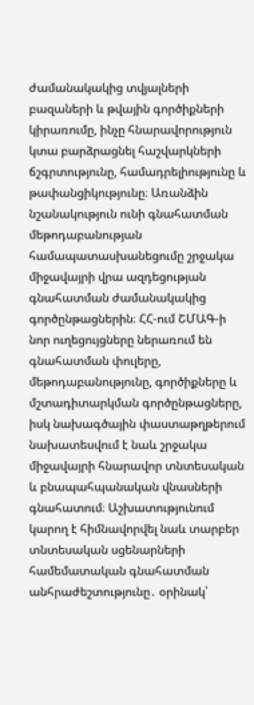ժամանակակից տվյալների բազաների և թվային գործիքների կիրառումը, ինչը հնարավորություն կտա բարձրացնել հաշվարկների ճշգրտությունը, համադրելիությունը և թափանցիկությունը։ Առանձին նշանակություն ունի գնահատման մեթոդաբանության համապատասխանեցումը շրջակա միջավայրի վրա ազդեցության գնահատման ժամանակակից գործընթացներին։ ՀՀ-ում ՇՄԱԳ-ի նոր ուղեցույցները ներառում են գնահատման փուլերը, մեթոդաբանությունը, գործիքները և մշտադիտարկման գործընթացները, իսկ նախագծային փաստաթղթերում նախատեսվում է նաև շրջակա միջավայրի հնարավոր տնտեսական և բնապահպանական վնասների գնահատում։ Աշխատությունում կարող է հիմնավորվել նաև տարբեր տնտեսական սցենարների համեմատական գնահատման անհրաժեշտությունը․ օրինակ՝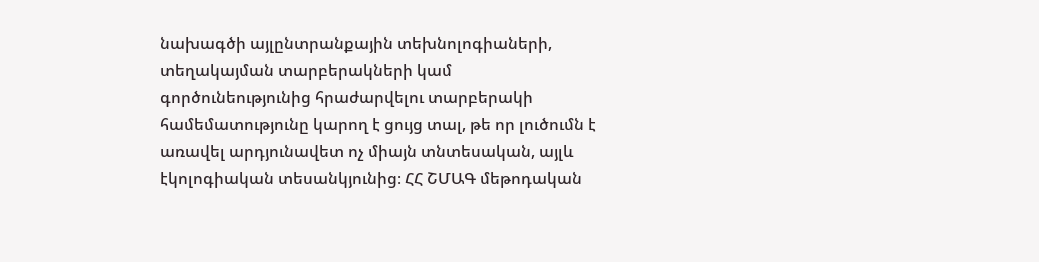նախագծի այլընտրանքային տեխնոլոգիաների, տեղակայման տարբերակների կամ գործունեությունից հրաժարվելու տարբերակի համեմատությունը կարող է ցույց տալ, թե որ լուծումն է առավել արդյունավետ ոչ միայն տնտեսական, այլև էկոլոգիական տեսանկյունից։ ՀՀ ՇՄԱԳ մեթոդական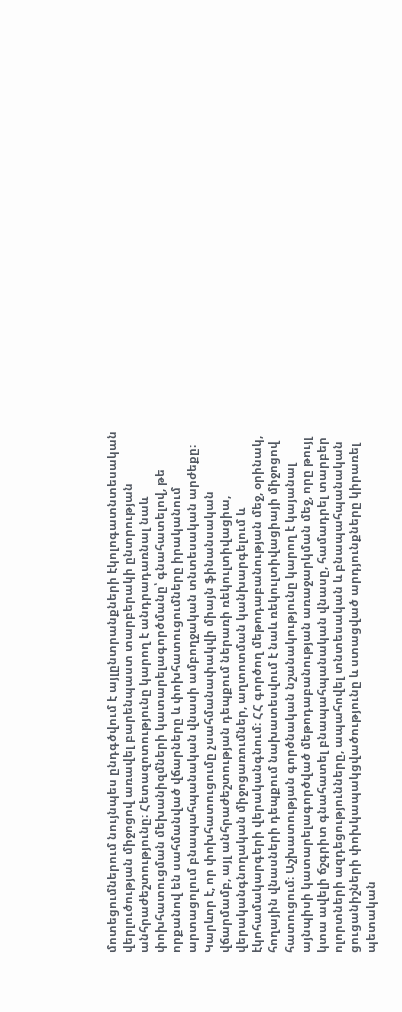մոտեցումներում նույնպես ընդգծվում է այլընտրանքների էկոլոգատնտեսական վերլուծության միջոցով առավել բարենպաստ տարբերակի ընտրության անհրաժեշտությունը։ Հետազոտությունը կարող է անդրադառնալ նաև փոխհատուցման մեխանիզմների կատարելագործմանը՝ գնահատելով, թե որքանով են սահմանված վճարները և փոխհատուցումները իրականում արտացոլում բնապահպանական վնասի ամբողջական տնտեսական արժեքը։ Կարևոր է, որ փոխհատուցումը չսահմանափակվի միայն ֆինանսական վճարմամբ, այլ անհրաժեշտության դեպքում ներառի ռեկուլտիվացիա, վերականգնողական միջոցառումներ, աղտոտման կանխարգելում և էկոհամակարգերի վերականգնում։ ՀՀ գործող մեթոդաբանության մեջ, օրինակ, հողային վնասների դեպքում նախատեսվում է նաև ռեկուլտիվացիայի միջոցով հատուցում։ Աշխատության գործնական նշանակությունը կարող է կայանալ այնպիսի կատարելագործված մեթոդաբանության առաջարկման մեջ, որը թույլ կտա ավելի ճշգրիտ գնահատել բնապահպանական վնասը, համադրել տարբեր ոլորտների ազդեցությունները, ապահովել տնտեսական և բնապահպանական ցուցանիշների փոխկապակցվածությունը և ստացված արդյունքները կիրառել պետական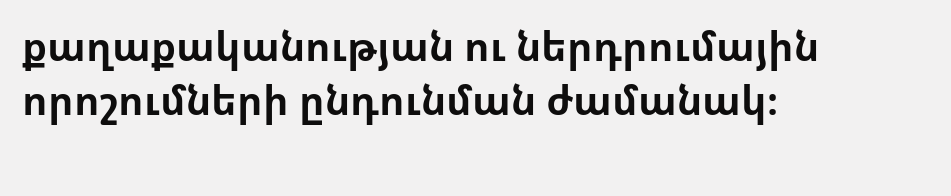քաղաքականության ու ներդրումային որոշումների ընդունման ժամանակ։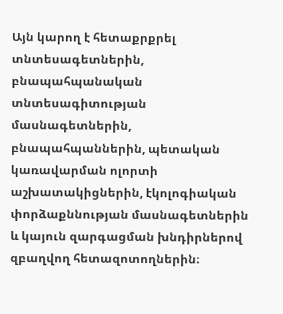Այն կարող է հետաքրքրել տնտեսագետներին, բնապահպանական տնտեսագիտության մասնագետներին, բնապահպաններին, պետական կառավարման ոլորտի աշխատակիցներին, էկոլոգիական փորձաքննության մասնագետներին և կայուն զարգացման խնդիրներով զբաղվող հետազոտողներին։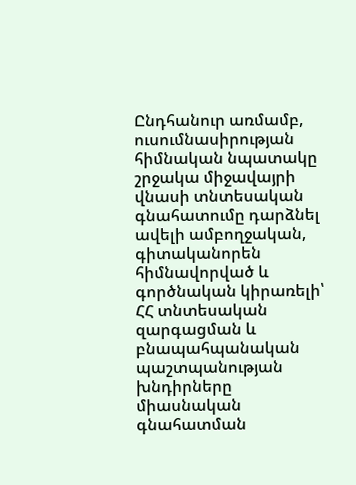Ընդհանուր առմամբ, ուսումնասիրության հիմնական նպատակը շրջակա միջավայրի վնասի տնտեսական գնահատումը դարձնել ավելի ամբողջական, գիտականորեն հիմնավորված և գործնական կիրառելի՝ ՀՀ տնտեսական զարգացման և բնապահպանական պաշտպանության խնդիրները միասնական գնահատման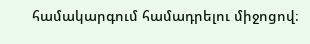համակարգում համադրելու միջոցով։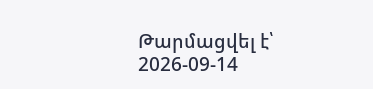Թարմացվել է՝ 2026-09-14